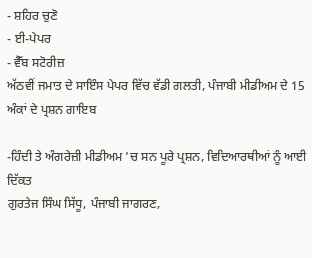- ਸ਼ਹਿਰ ਚੁਣੋ
- ਈ-ਪੇਪਰ
- ਵੈੱਬ ਸਟੋਰੀਜ਼
ਅੱਠਵੀਂ ਜਮਾਤ ਦੇ ਸਾਇੰਸ ਪੇਪਰ ਵਿੱਚ ਵੱਡੀ ਗਲਤੀ, ਪੰਜਾਬੀ ਮੀਡੀਅਮ ਦੇ 15 ਅੰਕਾਂ ਦੇ ਪ੍ਰਸ਼ਨ ਗਾਇਬ

-ਹਿੰਦੀ ਤੇ ਅੰਗਰੇਜ਼ੀ ਮੀਡੀਅਮ ’ਚ ਸਨ ਪੂਰੇ ਪ੍ਰਸ਼ਨ, ਵਿਦਿਆਰਥੀਆਂ ਨੂੰ ਆਈ ਦਿੱਕਤ
ਗੁਰਤੇਜ ਸਿੰਘ ਸਿੱਧੂ, ਪੰਜਾਬੀ ਜਾਗਰਣ,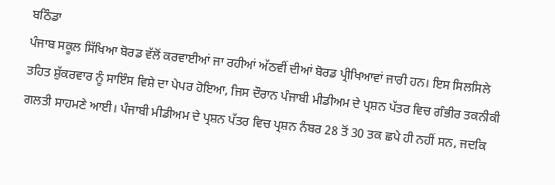ਬਠਿੰਡਾ
ਪੰਜਾਬ ਸਕੂਲ ਸਿੱਖਿਆ ਬੋਰਡ ਵੱਲੋਂ ਕਰਵਾਈਆਂ ਜਾ ਰਹੀਆਂ ਅੱਠਵੀਂ ਦੀਆਂ ਬੋਰਡ ਪ੍ਰੀਖਿਆਵਾਂ ਜਾਰੀ ਹਨ। ਇਸ ਸਿਲਸਿਲੇ ਤਹਿਤ ਸ਼ੁੱਕਰਵਾਰ ਨੂੰ ਸਾਇੰਸ ਵਿਸ਼ੇ ਦਾ ਪੇਪਰ ਹੋਇਆ, ਜਿਸ ਦੌਰਾਨ ਪੰਜਾਬੀ ਮੀਡੀਅਮ ਦੇ ਪ੍ਰਸ਼ਨ ਪੱਤਰ ਵਿਚ ਗੰਭੀਰ ਤਕਨੀਕੀ ਗਲਤੀ ਸਾਹਮਣੇ ਆਈ। ਪੰਜਾਬੀ ਮੀਡੀਅਮ ਦੇ ਪ੍ਰਸ਼ਨ ਪੱਤਰ ਵਿਚ ਪ੍ਰਸ਼ਨ ਨੰਬਰ 28 ਤੋਂ 30 ਤਕ ਛਪੇ ਹੀ ਨਹੀਂ ਸਨ, ਜਦਕਿ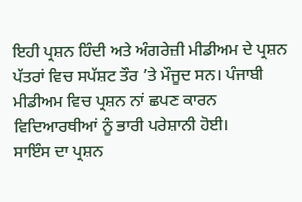ਇਹੀ ਪ੍ਰਸ਼ਨ ਹਿੰਦੀ ਅਤੇ ਅੰਗਰੇਜ਼ੀ ਮੀਡੀਅਮ ਦੇ ਪ੍ਰਸ਼ਨ ਪੱਤਰਾਂ ਵਿਚ ਸਪੱਸ਼ਟ ਤੌਰ ’ਤੇ ਮੌਜੂਦ ਸਨ। ਪੰਜਾਬੀ ਮੀਡੀਅਮ ਵਿਚ ਪ੍ਰਸ਼ਨ ਨਾਂ ਛਪਣ ਕਾਰਨ ਵਿਦਿਆਰਥੀਆਂ ਨੂੰ ਭਾਰੀ ਪਰੇਸ਼ਾਨੀ ਹੋਈ।
ਸਾਇੰਸ ਦਾ ਪ੍ਰਸ਼ਨ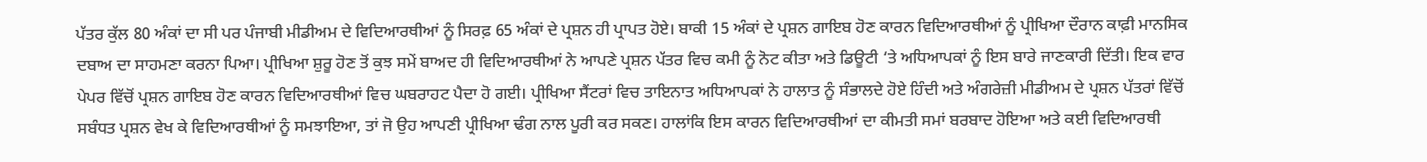ਪੱਤਰ ਕੁੱਲ 80 ਅੰਕਾਂ ਦਾ ਸੀ ਪਰ ਪੰਜਾਬੀ ਮੀਡੀਅਮ ਦੇ ਵਿਦਿਆਰਥੀਆਂ ਨੂੰ ਸਿਰਫ਼ 65 ਅੰਕਾਂ ਦੇ ਪ੍ਰਸ਼ਨ ਹੀ ਪ੍ਰਾਪਤ ਹੋਏ। ਬਾਕੀ 15 ਅੰਕਾਂ ਦੇ ਪ੍ਰਸ਼ਨ ਗਾਇਬ ਹੋਣ ਕਾਰਨ ਵਿਦਿਆਰਥੀਆਂ ਨੂੰ ਪ੍ਰੀਖਿਆ ਦੌਰਾਨ ਕਾਫ਼ੀ ਮਾਨਸਿਕ ਦਬਾਅ ਦਾ ਸਾਹਮਣਾ ਕਰਨਾ ਪਿਆ। ਪ੍ਰੀਖਿਆ ਸ਼ੁਰੂ ਹੋਣ ਤੋਂ ਕੁਝ ਸਮੇਂ ਬਾਅਦ ਹੀ ਵਿਦਿਆਰਥੀਆਂ ਨੇ ਆਪਣੇ ਪ੍ਰਸ਼ਨ ਪੱਤਰ ਵਿਚ ਕਮੀ ਨੂੰ ਨੋਟ ਕੀਤਾ ਅਤੇ ਡਿਊਟੀ ‘ਤੇ ਅਧਿਆਪਕਾਂ ਨੂੰ ਇਸ ਬਾਰੇ ਜਾਣਕਾਰੀ ਦਿੱਤੀ। ਇਕ ਵਾਰ ਪੇਪਰ ਵਿੱਚੋਂ ਪ੍ਰਸ਼ਨ ਗਾਇਬ ਹੋਣ ਕਾਰਨ ਵਿਦਿਆਰਥੀਆਂ ਵਿਚ ਘਬਰਾਹਟ ਪੈਦਾ ਹੋ ਗਈ। ਪ੍ਰੀਖਿਆ ਸੈਂਟਰਾਂ ਵਿਚ ਤਾਇਨਾਤ ਅਧਿਆਪਕਾਂ ਨੇ ਹਾਲਾਤ ਨੂੰ ਸੰਭਾਲਦੇ ਹੋਏ ਹਿੰਦੀ ਅਤੇ ਅੰਗਰੇਜ਼ੀ ਮੀਡੀਅਮ ਦੇ ਪ੍ਰਸ਼ਨ ਪੱਤਰਾਂ ਵਿੱਚੋਂ ਸਬੰਧਤ ਪ੍ਰਸ਼ਨ ਵੇਖ ਕੇ ਵਿਦਿਆਰਥੀਆਂ ਨੂੰ ਸਮਝਾਇਆ, ਤਾਂ ਜੋ ਉਹ ਆਪਣੀ ਪ੍ਰੀਖਿਆ ਢੰਗ ਨਾਲ ਪੂਰੀ ਕਰ ਸਕਣ। ਹਾਲਾਂਕਿ ਇਸ ਕਾਰਨ ਵਿਦਿਆਰਥੀਆਂ ਦਾ ਕੀਮਤੀ ਸਮਾਂ ਬਰਬਾਦ ਹੋਇਆ ਅਤੇ ਕਈ ਵਿਦਿਆਰਥੀ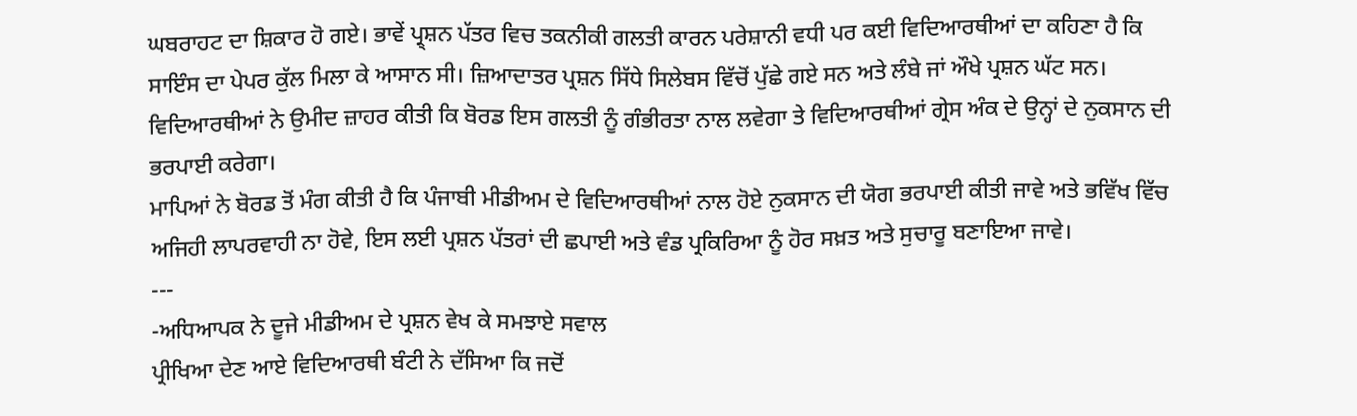ਘਬਰਾਹਟ ਦਾ ਸ਼ਿਕਾਰ ਹੋ ਗਏ। ਭਾਵੇਂ ਪ੍ਰ੍ਸ਼ਨ ਪੱਤਰ ਵਿਚ ਤਕਨੀਕੀ ਗਲਤੀ ਕਾਰਨ ਪਰੇਸ਼ਾਨੀ ਵਧੀ ਪਰ ਕਈ ਵਿਦਿਆਰਥੀਆਂ ਦਾ ਕਹਿਣਾ ਹੈ ਕਿ ਸਾਇੰਸ ਦਾ ਪੇਪਰ ਕੁੱਲ ਮਿਲਾ ਕੇ ਆਸਾਨ ਸੀ। ਜ਼ਿਆਦਾਤਰ ਪ੍ਰਸ਼ਨ ਸਿੱਧੇ ਸਿਲੇਬਸ ਵਿੱਚੋਂ ਪੁੱਛੇ ਗਏ ਸਨ ਅਤੇ ਲੰਬੇ ਜਾਂ ਔਖੇ ਪ੍ਰਸ਼ਨ ਘੱਟ ਸਨ। ਵਿਦਿਆਰਥੀਆਂ ਨੇ ਉਮੀਦ ਜ਼ਾਹਰ ਕੀਤੀ ਕਿ ਬੋਰਡ ਇਸ ਗਲਤੀ ਨੂੰ ਗੰਭੀਰਤਾ ਨਾਲ ਲਵੇਗਾ ਤੇ ਵਿਦਿਆਰਥੀਆਂ ਗ੍ਰੇਸ ਅੰਕ ਦੇ ਉਨ੍ਹਾਂ ਦੇ ਨੁਕਸਾਨ ਦੀ ਭਰਪਾਈ ਕਰੇਗਾ।
ਮਾਪਿਆਂ ਨੇ ਬੋਰਡ ਤੋਂ ਮੰਗ ਕੀਤੀ ਹੈ ਕਿ ਪੰਜਾਬੀ ਮੀਡੀਅਮ ਦੇ ਵਿਦਿਆਰਥੀਆਂ ਨਾਲ ਹੋਏ ਨੁਕਸਾਨ ਦੀ ਯੋਗ ਭਰਪਾਈ ਕੀਤੀ ਜਾਵੇ ਅਤੇ ਭਵਿੱਖ ਵਿੱਚ ਅਜਿਹੀ ਲਾਪਰਵਾਹੀ ਨਾ ਹੋਵੇ, ਇਸ ਲਈ ਪ੍ਰਸ਼ਨ ਪੱਤਰਾਂ ਦੀ ਛਪਾਈ ਅਤੇ ਵੰਡ ਪ੍ਰਕਿਰਿਆ ਨੂੰ ਹੋਰ ਸਖ਼ਤ ਅਤੇ ਸੁਚਾਰੂ ਬਣਾਇਆ ਜਾਵੇ।
---
-ਅਧਿਆਪਕ ਨੇ ਦੂਜੇ ਮੀਡੀਅਮ ਦੇ ਪ੍ਰਸ਼ਨ ਵੇਖ ਕੇ ਸਮਝਾਏ ਸਵਾਲ
ਪ੍ਰੀਖਿਆ ਦੇਣ ਆਏ ਵਿਦਿਆਰਥੀ ਬੰਟੀ ਨੇ ਦੱਸਿਆ ਕਿ ਜਦੋਂ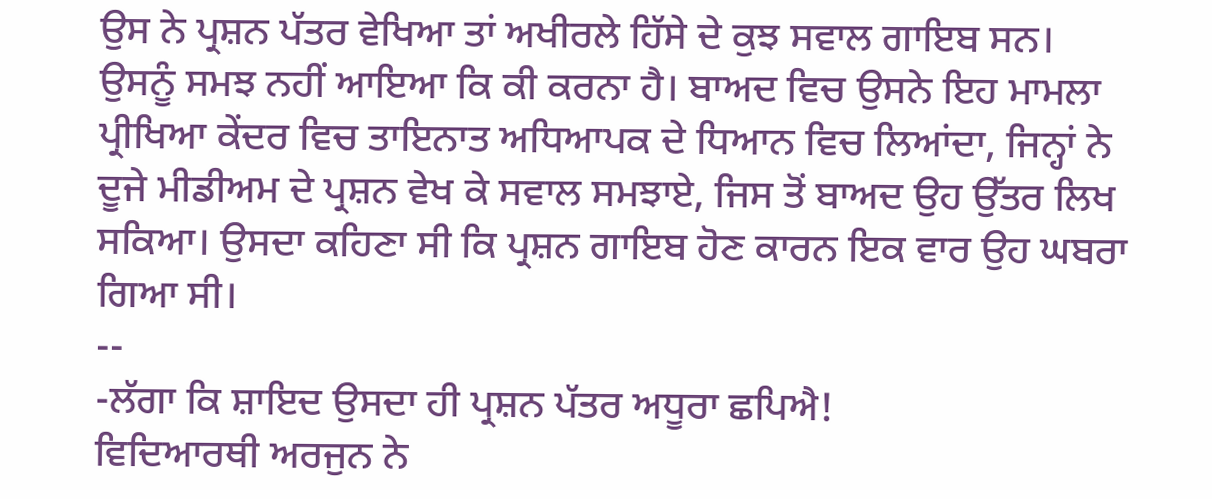ਉਸ ਨੇ ਪ੍ਰਸ਼ਨ ਪੱਤਰ ਵੇਖਿਆ ਤਾਂ ਅਖੀਰਲੇ ਹਿੱਸੇ ਦੇ ਕੁਝ ਸਵਾਲ ਗਾਇਬ ਸਨ। ਉਸਨੂੰ ਸਮਝ ਨਹੀਂ ਆਇਆ ਕਿ ਕੀ ਕਰਨਾ ਹੈ। ਬਾਅਦ ਵਿਚ ਉਸਨੇ ਇਹ ਮਾਮਲਾ ਪ੍ਰੀਖਿਆ ਕੇਂਦਰ ਵਿਚ ਤਾਇਨਾਤ ਅਧਿਆਪਕ ਦੇ ਧਿਆਨ ਵਿਚ ਲਿਆਂਦਾ, ਜਿਨ੍ਹਾਂ ਨੇ ਦੂਜੇ ਮੀਡੀਅਮ ਦੇ ਪ੍ਰਸ਼ਨ ਵੇਖ ਕੇ ਸਵਾਲ ਸਮਝਾਏ, ਜਿਸ ਤੋਂ ਬਾਅਦ ਉਹ ਉੱਤਰ ਲਿਖ ਸਕਿਆ। ਉਸਦਾ ਕਹਿਣਾ ਸੀ ਕਿ ਪ੍ਰਸ਼ਨ ਗਾਇਬ ਹੋਣ ਕਾਰਨ ਇਕ ਵਾਰ ਉਹ ਘਬਰਾ ਗਿਆ ਸੀ।
--
-ਲੱਗਾ ਕਿ ਸ਼ਾਇਦ ਉਸਦਾ ਹੀ ਪ੍ਰਸ਼ਨ ਪੱਤਰ ਅਧੂਰਾ ਛਪਿਐ!
ਵਿਦਿਆਰਥੀ ਅਰਜੁਨ ਨੇ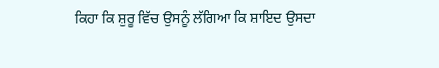ਕਿਹਾ ਕਿ ਸ਼ੁਰੂ ਵਿੱਚ ਉਸਨੂੰ ਲੱਗਿਆ ਕਿ ਸ਼ਾਇਦ ਉਸਦਾ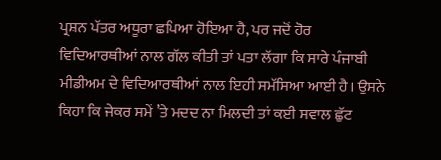ਪ੍ਰਸ਼ਨ ਪੱਤਰ ਅਧੂਰਾ ਛਪਿਆ ਹੋਇਆ ਹੈ, ਪਰ ਜਦੋਂ ਹੋਰ ਵਿਦਿਆਰਥੀਆਂ ਨਾਲ ਗੱਲ ਕੀਤੀ ਤਾਂ ਪਤਾ ਲੱਗਾ ਕਿ ਸਾਰੇ ਪੰਜਾਬੀ ਮੀਡੀਅਮ ਦੇ ਵਿਦਿਆਰਥੀਆਂ ਨਾਲ ਇਹੀ ਸਮੱਸਿਆ ਆਈ ਹੈ। ਉਸਨੇ ਕਿਹਾ ਕਿ ਜੇਕਰ ਸਮੇਂ ’ਤੇ ਮਦਦ ਨਾ ਮਿਲਦੀ ਤਾਂ ਕਈ ਸਵਾਲ ਛੁੱਟ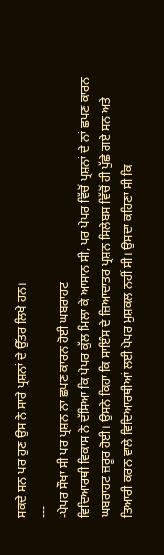ਸਕਦੇ ਸਨ ਪਰ ਹੁਣ ਉਸ ਨੇ ਸਾਰੇ ਪ੍ਰਸ਼ਨਾਂ ਦੇ ਉੱਤਰ ਲਿਖੇ ਹਨ।
---
-ਪੇਪਰ ਸੌਖਾ ਸੀ ਪਰ ਪ੍ਰਸ਼ਨ ਨਾ ਛਪਣ ਕਾਰਨ ਹੋਈ ਘਬਰਾਹਟ
ਵਿਦਿਆਰਥੀ ਵਿਕਾਸ ਨੇ ਦੱਸਿਆ ਕਿ ਪੇਪਰ ਕੁੱਲ ਮਿਲਾ ਕੇ ਆਸਾਨ ਸੀ, ਪਰ ਪੇਪਰ ਵਿੱਚੋਂ ਪ੍ਰਸ਼ਨਾਂ ਦੇ ਨਾਂ ਛਪਣ ਕਾਰਨ ਘਬਰਾਹਟ ਜ਼ਰੂਰ ਹੋਈ। ਉਸਨੇ ਕਿਹਾ ਕਿ ਸਾਇੰਸ ਦੇ ਜ਼ਿਆਦਾਤਰ ਪ੍ਰਸ਼ਨ ਸਿਲੇਬਸ ਵਿੱਚੋਂ ਹੀ ਪੁੱਛੇ ਗਏ ਸਨ ਅਤੇ ਤਿਆਰੀ ਕਰਨ ਵਾਲੇ ਵਿਦਿਆਰਥੀਆਂ ਲਈ ਪੇਪਰ ਮੁਸ਼ਕਲ ਨਹੀਂ ਸੀ। ਉਸਦਾ ਕਹਿਣਾ ਸੀ ਕਿ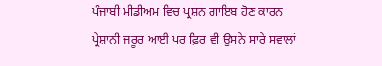ਪੰਜਾਬੀ ਮੀਡੀਅਮ ਵਿਚ ਪ੍ਰਸ਼ਨ ਗਾਇਬ ਹੋਣ ਕਾਰਨ ਪ੍ਰੇਸ਼ਾਨੀ ਜਰੂਰ ਆਈ ਪਰ ਫ਼ਿਰ ਵੀ ਉਸਨੇ ਸਾਰੇ ਸਵਾਲਾਂ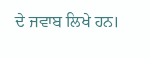ਦੇ ਜਵਾਬ ਲਿਖੇ ਹਨ।